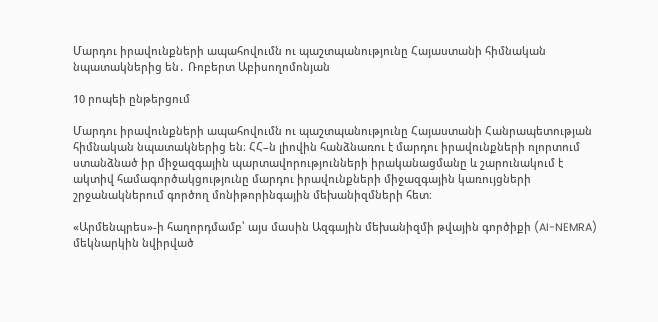Մարդու իրավունքների ապահովումն ու պաշտպանությունը Հայաստանի հիմնական նպատակներից են․ Ռոբերտ Աբիսողոմոնյան

10 րոպեի ընթերցում

Մարդու իրավունքների ապահովումն ու պաշտպանությունը Հայաստանի Հանրապետության հիմնական նպատակներից են։ ՀՀ–ն լիովին հանձնառու է մարդու իրավունքների ոլորտում ստանձնած իր միջազգային պարտավորությունների իրականացմանը և շարունակում է ակտիվ համագործակցությունը մարդու իրավունքների միջազգային կառույցների շրջանակներում գործող մոնիթորինգային մեխանիզմների հետ։

«Արմենպրես»-ի հաղորդմամբ՝ այս մասին Ազգային մեխանիզմի թվային գործիքի (AI-NEMRA) մեկնարկին նվիրված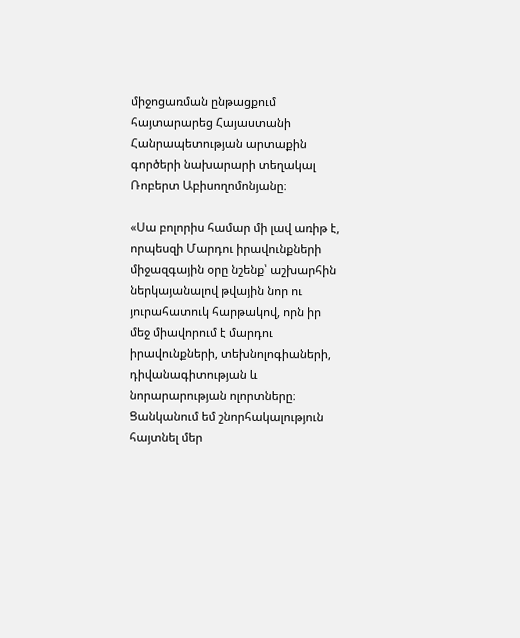միջոցառման ընթացքում հայտարարեց Հայաստանի Հանրապետության արտաքին գործերի նախարարի տեղակալ Ռոբերտ Աբիսողոմոնյանը։

«Սա բոլորիս համար մի լավ առիթ է, որպեսզի Մարդու իրավունքների միջազգային օրը նշենք՝ աշխարհին ներկայանալով թվային նոր ու յուրահատուկ հարթակով, որն իր մեջ միավորում է մարդու իրավունքների, տեխնոլոգիաների, դիվանագիտության և նորարարության ոլորտները։ Ցանկանում եմ շնորհակալություն հայտնել մեր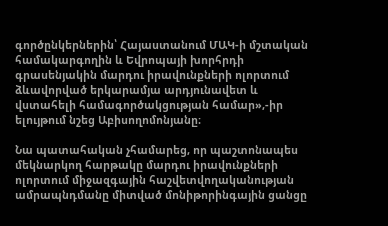գործընկերներին՝ Հայաստանում ՄԱԿ-ի մշտական համակարգողին և Եվրոպայի խորհրդի գրասենյակին մարդու իրավունքների ոլորտում ձևավորված երկարամյա արդյունավետ և վստահելի համագործակցության համար»,-իր ելույթում նշեց Աբիսողոմոնյանը։

Նա պատահական չհամարեց, որ պաշտոնապես մեկնարկող հարթակը մարդու իրավունքների ոլորտում միջազգային հաշվետվողականության ամրապնդմանը միտված մոնիթորինգային ցանցը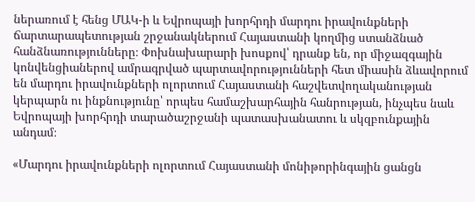ներառում է հենց ՄԱԿ-ի և Եվրոպայի խորհրդի մարդու իրավունքների ճարտարապետության շրջանակներում Հայաստանի կողմից ստանձնած հանձնառությունները։ Փոխնախարարի խոսքով՝ դրանք են, որ միջազգային կոնվենցիաներով ամրագրված պարտավորությունների հետ միասին ձևավորում են մարդու իրավունքների ոլորտում Հայաստանի հաշվետվողականության կերպարն ու ինքնությունը՝ որպես համաշխարհային հանրության, ինչպես նաև Եվրոպայի խորհրդի տարածաշրջանի պատասխանատու և սկզբունքային անդամ։

«Մարդու իրավունքների ոլորտում Հայաստանի մոնիթորինգային ցանցն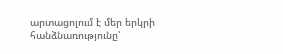արտացոլում է մեր երկրի հանձնառությունը՝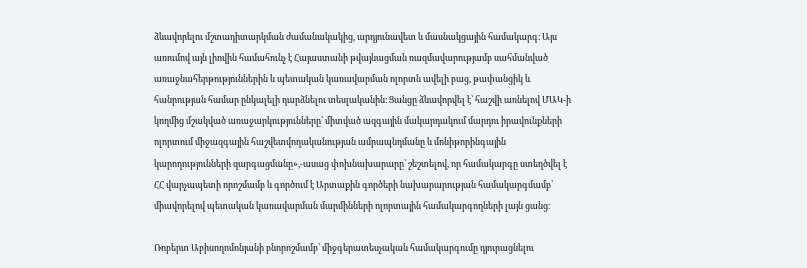ձևավորելու մշտադիտարկման ժամանակակից, արդյունավետ և մասնակցային համակարգ։ Այս առումով այն լիովին համահունչ է Հայաստանի թվայնացման ռազմավարությամբ սահմանված առաջնահերթություններին և պետական կառավարման ոլորտն ավելի բաց, թափանցիկ և հանրության համար ընկալելի դարձնելու տեսլականին։ Ցանցը ձևավորվել է՝ հաշվի առնելով ՄԱԿ-ի կողմից մշակված առաջարկությունները՝ միտված ազգային մակարդակում մարդու իրավունքների ոլորտում միջազգային հաշվետվողականության ամրապնդմանը և մոնիթորինգային կարողությունների զարգացմանը»,-ասաց փոխնախարարը՝ շեշտելով, որ համակարգը ստեղծվել է ՀՀ վարչապետի որոշմամբ և գործում է Արտաքին գործերի նախարարության համակարգմամբ՝ միավորելով պետական կառավարման մարմինների ոլորտային համակարգողների լայն ցանց։

Ռոբերտ Աբիսողոմոնյանի բնորոշմամբ՝ միջգերատեսչական համակարգումը դյուրացնելու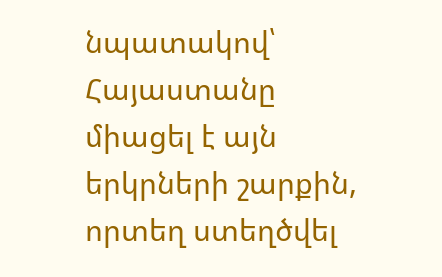նպատակով՝ Հայաստանը միացել է այն երկրների շարքին, որտեղ ստեղծվել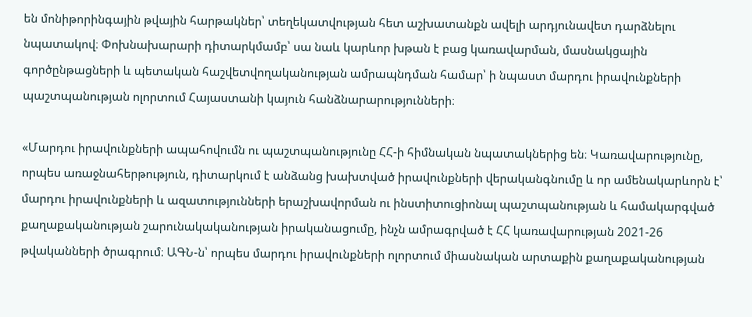են մոնիթորինգային թվային հարթակներ՝ տեղեկատվության հետ աշխատանքն ավելի արդյունավետ դարձնելու նպատակով։ Փոխնախարարի դիտարկմամբ՝ սա նաև կարևոր խթան է բաց կառավարման, մասնակցային գործընթացների և պետական հաշվետվողականության ամրապնդման համար՝ ի նպաստ մարդու իրավունքների պաշտպանության ոլորտում Հայաստանի կայուն հանձնարարությունների։

«Մարդու իրավունքների ապահովումն ու պաշտպանությունը ՀՀ-ի հիմնական նպատակներից են։ Կառավարությունը, որպես առաջնահերթություն, դիտարկում է անձանց խախտված իրավունքների վերականգնումը և որ ամենակարևորն է՝ մարդու իրավունքների և ազատությունների երաշխավորման ու ինստիտուցիոնալ պաշտպանության և համակարգված քաղաքականության շարունակականության իրականացումը, ինչն ամրագրված է ՀՀ կառավարության 2021-26 թվականների ծրագրում։ ԱԳՆ-ն՝ որպես մարդու իրավունքների ոլորտում միասնական արտաքին քաղաքականության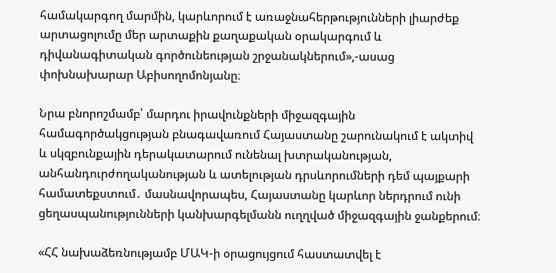համակարգող մարմին, կարևորում է առաջնահերթությունների լիարժեք արտացոլումը մեր արտաքին քաղաքական օրակարգում և դիվանագիտական գործունեության շրջանակներում»,-ասաց փոխնախարար Աբիսողոմոնյանը։

Նրա բնորոշմամբ՝ մարդու իրավունքների միջազգային համագործակցության բնագավառում Հայաստանը շարունակում է ակտիվ և սկզբունքային դերակատարում ունենալ խտրականության, անհանդուրժողականության և ատելության դրսևորումների դեմ պայքարի համատեքստում․ մասնավորապես, Հայաստանը կարևոր ներդրում ունի ցեղասպանությունների կանխարգելմանն ուղղված միջազգային ջանքերում։

«ՀՀ նախաձեռնությամբ ՄԱԿ-ի օրացույցում հաստատվել է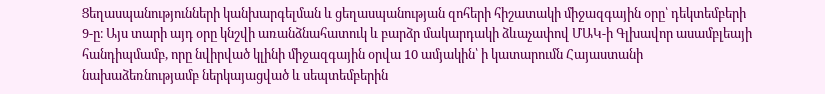Ցեղասպանությունների կանխարգելման և ցեղասպանության զոհերի հիշատակի միջազգային օրը՝ դեկտեմբերի 9-ը։ Այս տարի այդ օրը կնշվի առանձնահատուկ և բարձր մակարդակի ձևաչափով ՄԱԿ-ի Գլխավոր ասամբլեայի հանդիպմամբ, որը նվիրված կլինի միջազգային օրվա 10 ամյակին՝ ի կատարումն Հայաստանի նախաձեռնությամբ ներկայացված և սեպտեմբերին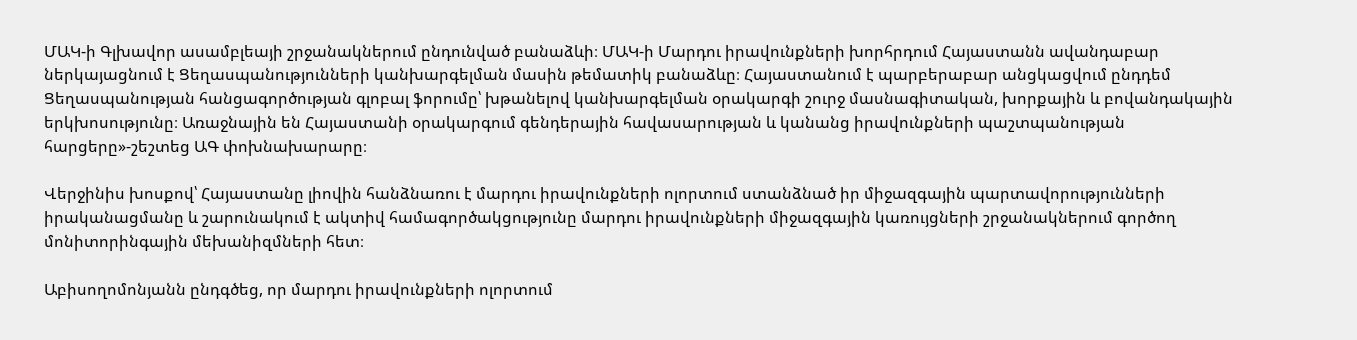ՄԱԿ-ի Գլխավոր ասամբլեայի շրջանակներում ընդունված բանաձևի։ ՄԱԿ-ի Մարդու իրավունքների խորհրդում Հայաստանն ավանդաբար ներկայացնում է Ցեղասպանությունների կանխարգելման մասին թեմատիկ բանաձևը։ Հայաստանում է պարբերաբար անցկացվում ընդդեմ Ցեղասպանության հանցագործության գլոբալ ֆորումը՝ խթանելով կանխարգելման օրակարգի շուրջ մասնագիտական, խորքային և բովանդակային երկխոսությունը։ Առաջնային են Հայաստանի օրակարգում գենդերային հավասարության և կանանց իրավունքների պաշտպանության հարցերը»-շեշտեց ԱԳ փոխնախարարը։

Վերջինիս խոսքով՝ Հայաստանը լիովին հանձնառու է մարդու իրավունքների ոլորտում ստանձնած իր միջազգային պարտավորությունների իրականացմանը և շարունակում է ակտիվ համագործակցությունը մարդու իրավունքների միջազգային կառույցների շրջանակներում գործող մոնիտորինգային մեխանիզմների հետ։

Աբիսողոմոնյանն ընդգծեց, որ մարդու իրավունքների ոլորտում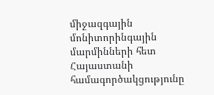միջազգային մոնիտորինգային մարմինների հետ Հայաստանի համագործակցությունը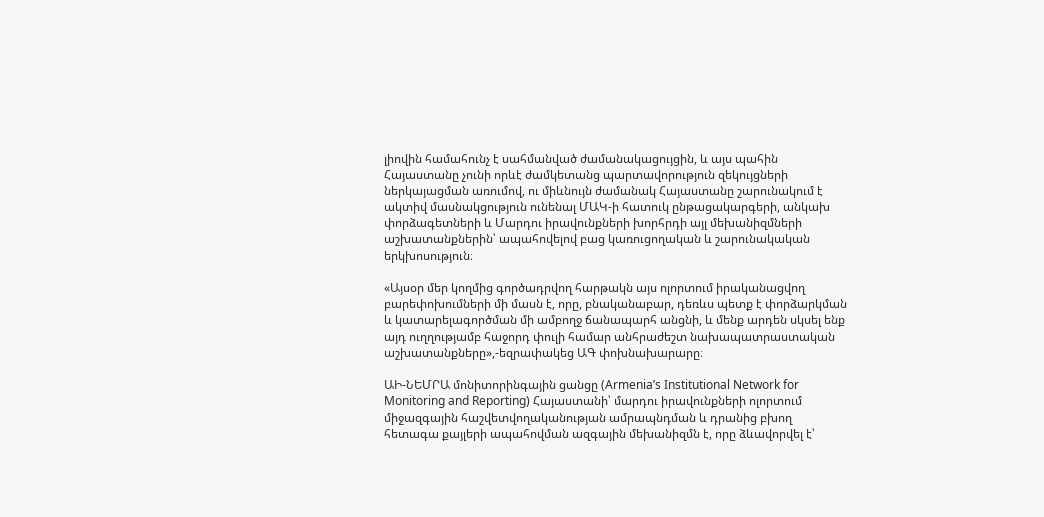լիովին համահունչ է սահմանված ժամանակացույցին, և այս պահին Հայաստանը չունի որևէ ժամկետանց պարտավորություն զեկույցների ներկայացման առումով, ու միևնույն ժամանակ Հայաստանը շարունակում է ակտիվ մասնակցություն ունենալ ՄԱԿ-ի հատուկ ընթացակարգերի, անկախ փորձագետների և Մարդու իրավունքների խորհրդի այլ մեխանիզմների աշխատանքներին՝ ապահովելով բաց կառուցողական և շարունակական երկխոսություն։

«Այսօր մեր կողմից գործադրվող հարթակն այս ոլորտում իրականացվող բարեփոխումների մի մասն է, որը, բնականաբար, դեռևս պետք է փորձարկման և կատարելագործման մի ամբողջ ճանապարհ անցնի, և մենք արդեն սկսել ենք այդ ուղղությամբ հաջորդ փուլի համար անհրաժեշտ նախապատրաստական աշխատանքները»,-եզրափակեց ԱԳ փոխնախարարը։

ԱԻ-ՆԵՄՐԱ մոնիտորինգային ցանցը (Armenia’s Institutional Network for Monitoring and Reporting) Հայաստանի՝ մարդու իրավունքների ոլորտում միջազգային հաշվետվողականության ամրապնդման և դրանից բխող հետագա քայլերի ապահովման ազգային մեխանիզմն է, որը ձևավորվել է՝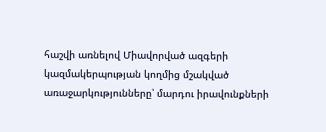հաշվի առնելով Միավորված ազգերի կազմակերպության կողմից մշակված առաջարկությունները՝ մարդու իրավունքների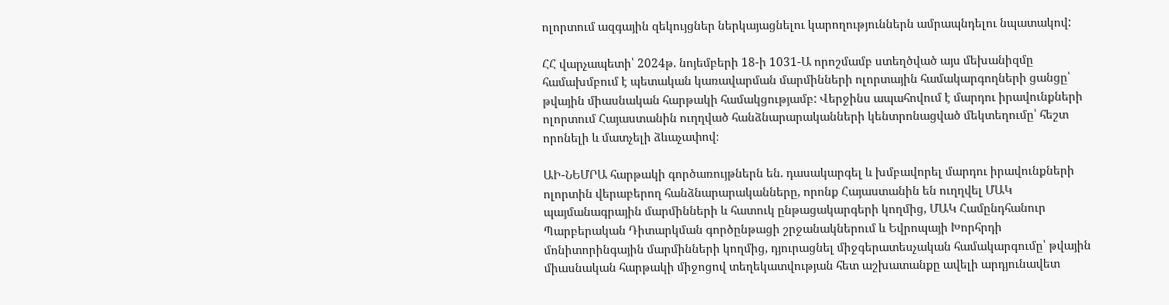ոլորտում ազգային զեկույցներ ներկայացնելու կարողություններն ամրապնդելու նպատակով:

ՀՀ վարչապետի՝ 2024թ. նոյեմբերի 18-ի 1031-Ա որոշմամբ ստեղծված այս մեխանիզմը համախմբում է պետական կառավարման մարմինների ոլորտային համակարգողների ցանցը՝ թվային միասնական հարթակի համակցությամբ: Վերջինս ապահովում է մարդու իրավունքների ոլորտում Հայաստանին ուղղված հանձնարարականների կենտրոնացված մեկտեղումը՝ հեշտ որոնելի և մատչելի ձևաչափով։

ԱԻ-ՆԵՄՐԱ հարթակի գործառույթներն են. դասակարգել և խմբավորել մարդու իրավունքների ոլորտին վերաբերող հանձնարարականները, որոնք Հայաստանին են ուղղվել ՄԱԿ պայմանագրային մարմինների և հատուկ ընթացակարգերի կողմից, ՄԱԿ Համընդհանուր Պարբերական Դիտարկման գործընթացի շրջանակներում և Եվրոպայի Խորհրդի մոնիտորինգային մարմինների կողմից, դյուրացնել միջգերատեսչական համակարգումը՝ թվային միասնական հարթակի միջոցով տեղեկատվության հետ աշխատանքը ավելի արդյունավետ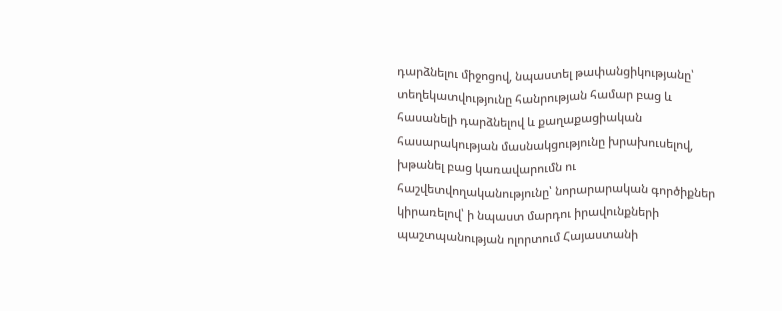դարձնելու միջոցով, նպաստել թափանցիկությանը՝ տեղեկատվությունը հանրության համար բաց և հասանելի դարձնելով և քաղաքացիական հասարակության մասնակցությունը խրախուսելով, խթանել բաց կառավարումն ու հաշվետվողականությունը՝ նորարարական գործիքներ կիրառելով՝ ի նպաստ մարդու իրավունքների պաշտպանության ոլորտում Հայաստանի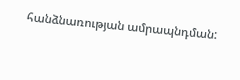հանձնառության ամրապնդման: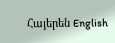Հայերեն English